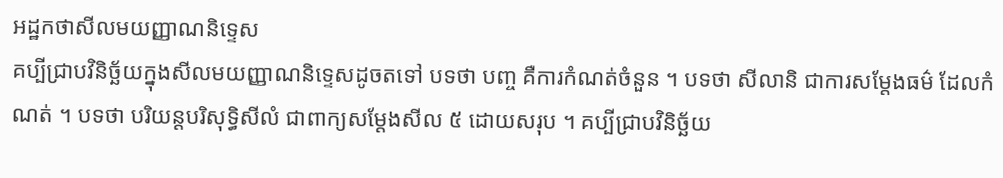អដ្ឋកថាសីលមយញ្ញាណនិទ្ទេស
គប្បីជ្រាបវិនិច្ឆ័យក្នុងសីលមយញ្ញាណនិទ្ទេសដូចតទៅ បទថា បញ្ច គឺការកំណត់ចំនួន ។ បទថា សីលានិ ជាការសម្តែងធម៌ ដែលកំណត់ ។ បទថា បរិយន្តបរិសុទ្ធិសីលំ ជាពាក្យសម្តែងសីល ៥ ដោយសរុប ។ គប្បីជ្រាបវិនិច្ឆ័យ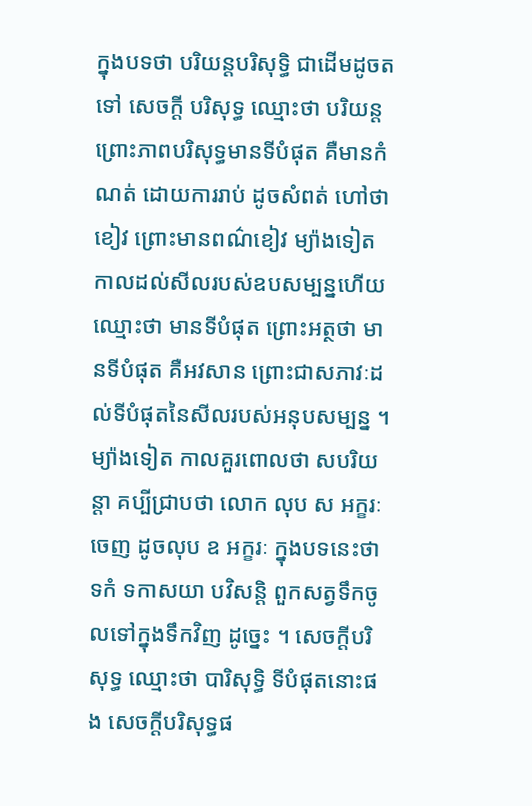ក្នុងបទថា បរិយន្តបរិសុទ្ធិ ជាដើមដូចតទៅ សេចក្តី បរិសុទ្ធ ឈ្មោះថា បរិយន្ត ព្រោះភាពបរិសុទ្ធមានទីបំផុត គឺមានកំណត់ ដោយការរាប់ ដូចសំពត់ ហៅថា ខៀវ ព្រោះមានពណ៌ខៀវ ម្យ៉ាងទៀត កាលដល់សីលរបស់ឧបសម្បន្នហើយ ឈ្មោះថា មានទីបំផុត ព្រោះអត្ថថា មានទីបំផុត គឺអវសាន ព្រោះជាសភាវៈដល់ទីបំផុតនៃសីលរបស់អនុបសម្បន្ន ។ ម្យ៉ាងទៀត កាលគួរពោលថា សបរិយន្តា គប្បីជ្រាបថា លោក លុប ស អក្ខរៈចេញ ដូចលុប ឧ អក្ខរៈ ក្នុងបទនេះថា ទកំ ទកាសយា បវិសន្តិ ពួកសត្វទឹកចូលទៅក្នុងទឹកវិញ ដូច្នេះ ។ សេចក្តីបរិសុទ្ធ ឈ្មោះថា បារិសុទ្ធិ ទីបំផុតនោះផង សេចក្តីបរិសុទ្ធផ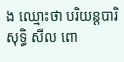ង ឈ្មោះថា បរិយន្តបារិសុទ្ធិ សីល ពោ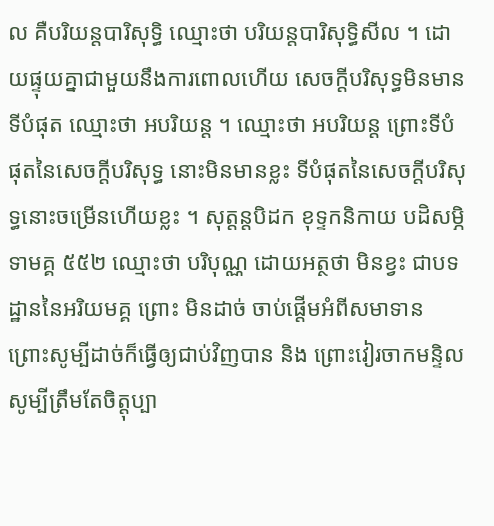ល គឺបរិយន្តបារិសុទ្ធិ ឈ្មោះថា បរិយន្តបារិសុទ្ធិសីល ។ ដោយផ្ទុយគ្នាជាមួយនឹងការពោលហើយ សេចក្តីបរិសុទ្ធមិនមានទីបំផុត ឈ្មោះថា អបរិយន្ត ។ ឈ្មោះថា អបរិយន្ត ព្រោះទីបំផុតនៃសេចក្តីបរិសុទ្ធ នោះមិនមានខ្លះ ទីបំផុតនៃសេចក្តីបរិសុទ្ធនោះចម្រើនហើយខ្លះ ។ សុត្តន្តបិដក ខុទ្ទកនិកាយ បដិសម្ភិទាមគ្គ ៥៥២ ឈ្មោះថា បរិបុណ្ណ ដោយអត្ថថា មិនខ្វះ ជាបទដ្ឋាននៃអរិយមគ្គ ព្រោះ មិនដាច់ ចាប់ផ្តើមអំពីសមាទាន ព្រោះសូម្បីដាច់ក៏ធ្វើឲ្យជាប់វិញបាន និង ព្រោះវៀរចាកមន្ទិល សូម្បីត្រឹមតែចិត្តុប្បា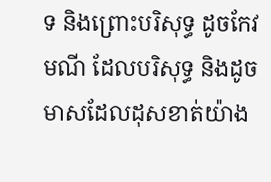ទ និងព្រោះបរិសុទ្ធ ដូចកែវមណី ដែលបរិសុទ្ធ និងដូចមាសដែលដុសខាត់យ៉ាង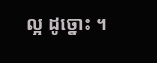ល្អ ដូច្នោះ ។